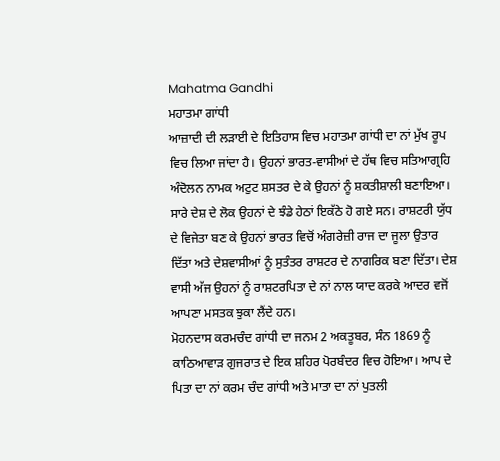Mahatma Gandhi
ਮਹਾਤਮਾ ਗਾਂਧੀ
ਆਜ਼ਾਦੀ ਦੀ ਲੜਾਈ ਦੇ ਇਤਿਹਾਸ ਵਿਚ ਮਹਾਤਮਾ ਗਾਂਧੀ ਦਾ ਨਾਂ ਮੁੱਖ ਰੂਪ ਵਿਚ ਲਿਆ ਜਾਂਦਾ ਹੈ। ਉਹਨਾਂ ਭਾਰਤ-ਵਾਸੀਆਂ ਦੇ ਹੱਥ ਵਿਚ ਸਤਿਆਗ੍ਰਹਿ ਅੰਦੋਲਨ ਨਾਮਕ ਅਟੁਟ ਸ਼ਸਤਰ ਦੇ ਕੇ ਉਹਨਾਂ ਨੂੰ ਸ਼ਕਤੀਸ਼ਾਲੀ ਬਣਾਇਆ। ਸਾਰੇ ਦੇਸ਼ ਦੇ ਲੋਕ ਉਹਨਾਂ ਦੇ ਝੰਡੇ ਹੇਠਾਂ ਇਕੱਠੇ ਹੋ ਗਏ ਸਨ। ਰਾਸ਼ਟਰੀ ਯੁੱਧ ਦੇ ਵਿਜੇਤਾ ਬਣ ਕੇ ਉਹਨਾਂ ਭਾਰਤ ਵਿਚੋਂ ਅੰਗਰੇਜ਼ੀ ਰਾਜ ਦਾ ਜੂਲਾ ਉਤਾਰ ਦਿੱਤਾ ਅਤੇ ਦੇਸ਼ਵਾਸੀਆਂ ਨੂੰ ਸੁਤੰਤਰ ਰਾਸ਼ਟਰ ਦੇ ਨਾਗਰਿਕ ਬਣਾ ਦਿੱਤਾ। ਦੇਸ਼ ਵਾਸੀ ਅੱਜ ਉਹਨਾਂ ਨੂੰ ਰਾਸ਼ਟਰਪਿਤਾ ਦੇ ਨਾਂ ਨਾਲ ਯਾਦ ਕਰਕੇ ਆਦਰ ਵਜੋਂ ਆਪਣਾ ਮਸਤਕ ਝੁਕਾ ਲੈਂਦੇ ਹਨ।
ਮੋਹਨਦਾਸ ਕਰਮਚੰਦ ਗਾਂਧੀ ਦਾ ਜਨਮ 2 ਅਕਤੂਬਰ, ਸੰਨ 1869 ਨੂੰ ਕਾਠਿਆਵਾੜ ਗੁਜਰਾਤ ਦੇ ਇਕ ਸ਼ਹਿਰ ਪੋਰਬੰਦਰ ਵਿਚ ਹੋਇਆ। ਆਪ ਦੇ ਪਿਤਾ ਦਾ ਨਾਂ ਕਰਮ ਚੰਦ ਗਾਂਧੀ ਅਤੇ ਮਾਤਾ ਦਾ ਨਾਂ ਪੁਤਲੀ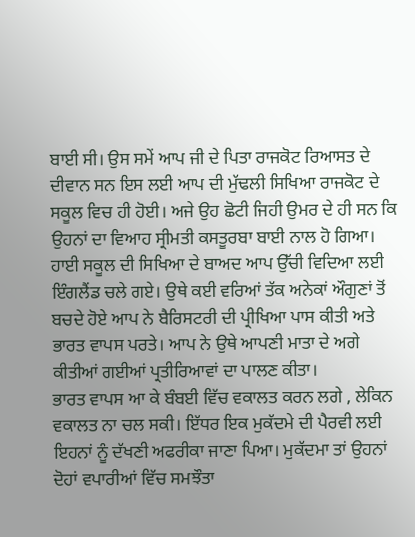ਬਾਈ ਸੀ। ਉਸ ਸਮੇਂ ਆਪ ਜੀ ਦੇ ਪਿਤਾ ਰਾਜਕੋਟ ਰਿਆਸਤ ਦੇ ਦੀਵਾਨ ਸਨ ਇਸ ਲਈ ਆਪ ਦੀ ਮੁੱਢਲੀ ਸਿਖਿਆ ਰਾਜਕੋਟ ਦੇ ਸਕੂਲ ਵਿਚ ਹੀ ਹੋਈ। ਅਜੇ ਉਹ ਛੋਟੀ ਜਿਹੀ ਉਮਰ ਦੇ ਹੀ ਸਨ ਕਿ ਉਹਨਾਂ ਦਾ ਵਿਆਹ ਸ੍ਰੀਮਤੀ ਕਸਤੂਰਬਾ ਬਾਈ ਨਾਲ ਹੋ ਗਿਆ। ਹਾਈ ਸਕੂਲ ਦੀ ਸਿਖਿਆ ਦੇ ਬਾਅਦ ਆਪ ਉੱਚੀ ਵਿਦਿਆ ਲਈ ਇੰਗਲੈਂਡ ਚਲੇ ਗਏ। ਉਥੇ ਕਈ ਵਰਿਆਂ ਤੱਕ ਅਨੇਕਾਂ ਔਗੁਣਾਂ ਤੋਂ ਬਚਦੇ ਹੋਏ ਆਪ ਨੇ ਬੈਰਿਸਟਰੀ ਦੀ ਪ੍ਰੀਖਿਆ ਪਾਸ ਕੀਤੀ ਅਤੇ ਭਾਰਤ ਵਾਪਸ ਪਰਤੇ। ਆਪ ਨੇ ਉਥੇ ਆਪਣੀ ਮਾਤਾ ਦੇ ਅਗੇ ਕੀਤੀਆਂ ਗਈਆਂ ਪ੍ਰਤੀਰਿਆਵਾਂ ਦਾ ਪਾਲਣ ਕੀਤਾ।
ਭਾਰਤ ਵਾਪਸ ਆ ਕੇ ਬੰਬਈ ਵਿੱਚ ਵਕਾਲਤ ਕਰਨ ਲਗੇ , ਲੇਕਿਨ ਵਕਾਲਤ ਨਾ ਚਲ ਸਕੀ। ਇੱਧਰ ਇਕ ਮੁਕੱਦਮੇ ਦੀ ਪੈਰਵੀ ਲਈ ਇਹਨਾਂ ਨੂੰ ਦੱਖਣੀ ਅਫਰੀਕਾ ਜਾਣਾ ਪਿਆ। ਮੁਕੱਦਮਾ ਤਾਂ ਉਹਨਾਂ ਦੋਹਾਂ ਵਪਾਰੀਆਂ ਵਿੱਚ ਸਮਝੌਤਾ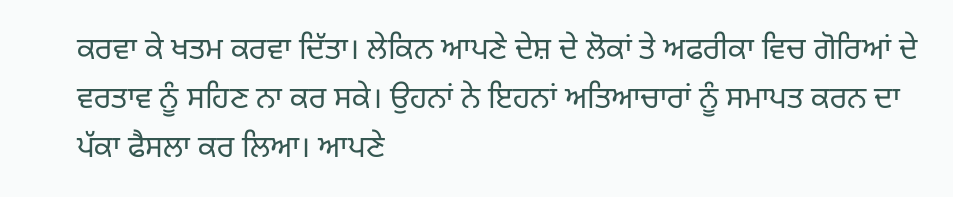ਕਰਵਾ ਕੇ ਖਤਮ ਕਰਵਾ ਦਿੱਤਾ। ਲੇਕਿਨ ਆਪਣੇ ਦੇਸ਼ ਦੇ ਲੋਕਾਂ ਤੇ ਅਫਰੀਕਾ ਵਿਚ ਗੋਰਿਆਂ ਦੇ ਵਰਤਾਵ ਨੂੰ ਸਹਿਣ ਨਾ ਕਰ ਸਕੇ। ਉਹਨਾਂ ਨੇ ਇਹਨਾਂ ਅਤਿਆਚਾਰਾਂ ਨੂੰ ਸਮਾਪਤ ਕਰਨ ਦਾ ਪੱਕਾ ਫੈਸਲਾ ਕਰ ਲਿਆ। ਆਪਣੇ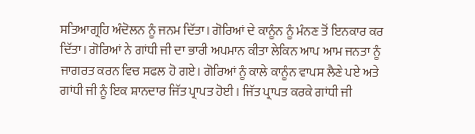ਸਤਿਆਗ੍ਰਹਿ ਅੰਦੋਲਨ ਨੂੰ ਜਨਮ ਦਿੱਤਾ। ਗੋਰਿਆਂ ਦੇ ਕਾਨੂੰਨ ਨੂੰ ਮੰਨਣ ਤੋਂ ਇਨਕਾਰ ਕਰ ਦਿੱਤਾ। ਗੋਰਿਆਂ ਨੇ ਗਾਂਧੀ ਜੀ ਦਾ ਭਾਰੀ ਅਪਮਾਨ ਕੀਤਾ ਲੇਕਿਨ ਆਪ ਆਮ ਜਨਤਾ ਨੂੰ ਜਾਗਰਤ ਕਰਨ ਵਿਚ ਸਫਲ ਹੋ ਗਏ। ਗੋਰਿਆਂ ਨੂੰ ਕਾਲੇ ਕਾਨੂੰਨ ਵਾਪਸ ਲੈਣੇ ਪਏ ਅਤੇ ਗਾਂਧੀ ਜੀ ਨੂੰ ਇਕ ਸ਼ਾਨਦਾਰ ਜਿੱਤ ਪ੍ਰਾਪਤ ਹੋਈ। ਜਿੱਤ ਪ੍ਰਾਪਤ ਕਰਕੇ ਗਾਂਧੀ ਜੀ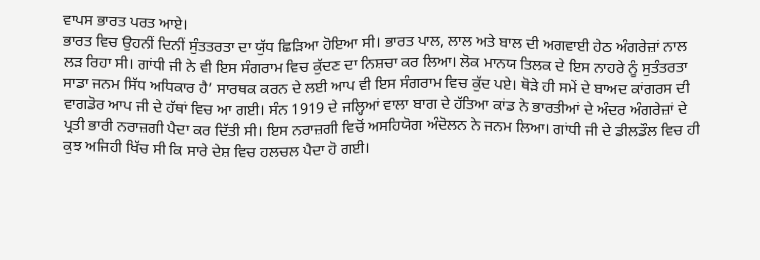ਵਾਪਸ ਭਾਰਤ ਪਰਤ ਆਏ।
ਭਾਰਤ ਵਿਚ ਉਹਨੀਂ ਦਿਨੀਂ ਸੁੰਤਤਰਤਾ ਦਾ ਯੁੱਧ ਛਿੜਿਆ ਹੋਇਆ ਸੀ। ਭਾਰਤ ਪਾਲ, ਲਾਲ ਅਤੇ ਬਾਲ ਦੀ ਅਗਵਾਈ ਹੇਠ ਅੰਗਰੇਜ਼ਾਂ ਨਾਲ ਲੜ ਰਿਹਾ ਸੀ। ਗਾਂਧੀ ਜੀ ਨੇ ਵੀ ਇਸ ਸੰਗਰਾਮ ਵਿਚ ਕੁੱਦਣ ਦਾ ਨਿਸ਼ਚਾ ਕਰ ਲਿਆ। ਲੋਕ ਮਾਨਯ ਤਿਲਕ ਦੇ ਇਸ ਨਾਹਰੇ ਨੂੰ ਸੁਤੰਤਰਤਾ ਸਾਡਾ ਜਨਮ ਸਿੱਧ ਅਧਿਕਾਰ ਹੈ’ ਸਾਰਥਕ ਕਰਨ ਦੇ ਲਈ ਆਪ ਵੀ ਇਸ ਸੰਗਰਾਮ ਵਿਚ ਕੁੱਦ ਪਏ। ਥੋੜੇ ਹੀ ਸਮੇਂ ਦੇ ਬਾਅਦ ਕਾਂਗਰਸ ਦੀ ਵਾਗਡੋਰ ਆਪ ਜੀ ਦੇ ਹੱਥਾਂ ਵਿਚ ਆ ਗਈ। ਸੰਨ 1919 ਦੇ ਜਲ੍ਹਿਆਂ ਵਾਲਾ ਬਾਗ ਦੇ ਹੱਤਿਆ ਕਾਂਡ ਨੇ ਭਾਰਤੀਆਂ ਦੇ ਅੰਦਰ ਅੰਗਰੇਜ਼ਾਂ ਦੇ ਪ੍ਰਤੀ ਭਾਰੀ ਨਰਾਜ਼ਗੀ ਪੈਦਾ ਕਰ ਦਿੱਤੀ ਸੀ। ਇਸ ਨਰਾਜ਼ਗੀ ਵਿਚੋਂ ਅਸਹਿਯੋਗ ਅੰਦੋਲਨ ਨੇ ਜਨਮ ਲਿਆ। ਗਾਂਧੀ ਜੀ ਦੇ ਡੀਲਡੌਲ ਵਿਚ ਹੀ ਕੁਝ ਅਜਿਹੀ ਖਿੱਚ ਸੀ ਕਿ ਸਾਰੇ ਦੇਸ਼ ਵਿਚ ਹਲਚਲ ਪੈਦਾ ਹੋ ਗਈ।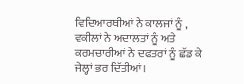ਵਿਦਿਆਰਥੀਆਂ ਨੇ ਕਾਲਜਾਂ ਨੂੰ , ਵਕੀਲਾਂ ਨੇ ਅਦਾਲਤਾਂ ਨੂੰ ਅਤੇ ਕਰਮਚਾਰੀਆਂ ਨੇ ਦਫਤਰਾਂ ਨੂੰ ਛੱਡ ਕੇ ਜੇਲ੍ਹਾਂ ਭਰ ਦਿੱਤੀਆਂ।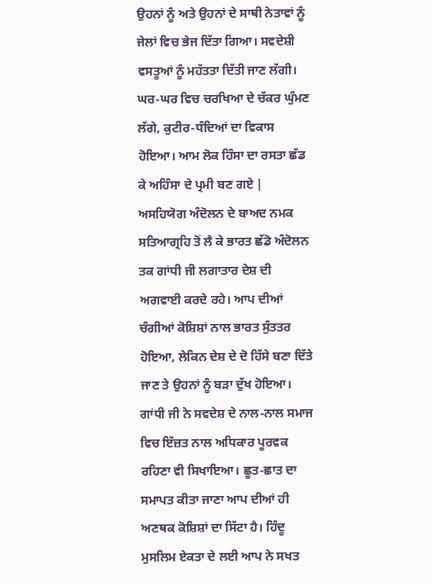ਉਹਨਾਂ ਨੂੰ ਅਤੇ ਉਹਨਾਂ ਦੇ ਸਾਥੀ ਨੇਤਾਵਾਂ ਨੂੰ ਜੇਲਾਂ ਵਿਚ ਭੇਜ ਦਿੱਤਾ ਗਿਆ। ਸਵਦੇਸ਼ੀ ਵਸਤੂਆਂ ਨੂੰ ਮਹੱਤਤਾ ਦਿੱਤੀ ਜਾਣ ਲੱਗੀ। ਘਰ-ਘਰ ਵਿਚ ਚਰਖਿਆ ਦੇ ਚੱਕਰ ਘੁੰਮਣ ਲੱਗੇ, ਕੁਟੀਰ-ਧੰਦਿਆਂ ਦਾ ਵਿਕਾਸ ਹੋਇਆ। ਆਮ ਲੋਕ ਹਿੰਸਾ ਦਾ ਰਸਤਾ ਛੱਡ ਕੇ ਅਹਿੰਸਾ ਦੇ ਪ੍ਰਮੀ ਬਣ ਗਏ | ਅਸਹਿਯੋਗ ਅੰਦੋਲਨ ਦੇ ਬਾਅਦ ਨਮਕ ਸਤਿਆਗ੍ਰਹਿ ਤੋਂ ਲੈ ਕੇ ਭਾਰਤ ਛੱਡੋ ਅੰਦੋਲਨ ਤਕ ਗਾਂਧੀ ਜੀ ਲਗਾਤਾਰ ਦੇਸ਼ ਦੀ ਅਗਵਾਈ ਕਰਦੇ ਰਹੇ। ਆਪ ਦੀਆਂ ਚੰਗੀਆਂ ਕੋਸ਼ਿਸ਼ਾਂ ਨਾਲ ਭਾਰਤ ਸੁੰਤਤਰ ਹੋਇਆ, ਲੇਕਿਨ ਦੇਸ਼ ਦੇ ਦੋ ਹਿੱਸੇ ਬਣਾ ਦਿੱਤੇ ਜਾਣ ਤੇ ਉਹਨਾਂ ਨੂੰ ਬੜਾ ਦੁੱਖ ਹੋਇਆ।
ਗਾਂਧੀ ਜੀ ਨੇ ਸਵਦੇਸ਼ ਦੇ ਨਾਲ-ਨਾਲ ਸਮਾਜ ਵਿਚ ਇੱਜ਼ਤ ਨਾਲ ਅਧਿਕਾਰ ਪੂਰਵਕ ਰਹਿਣਾ ਵੀ ਸਿਖਾਇਆ। ਛੂਤ-ਛਾਤ ਦਾ ਸਮਾਪਤ ਕੀਤਾ ਜਾਣਾ ਆਪ ਦੀਆਂ ਹੀ ਅਣਥਕ ਕੋਸ਼ਿਸ਼ਾਂ ਦਾ ਸਿੱਟਾ ਹੈ। ਹਿੰਦੂ ਮੁਸਲਿਮ ਏਕਤਾ ਦੇ ਲਈ ਆਪ ਨੇ ਸਖਤ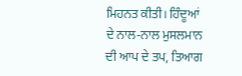ਮਿਹਨਤ ਕੀਤੀ। ਹਿੰਦੂਆਂ ਦੇ ਨਾਲ-ਨਾਲ ਮੁਸਲਮਾਨ ਦੀ ਆਪ ਦੇ ਤਪ, ਤਿਆਗ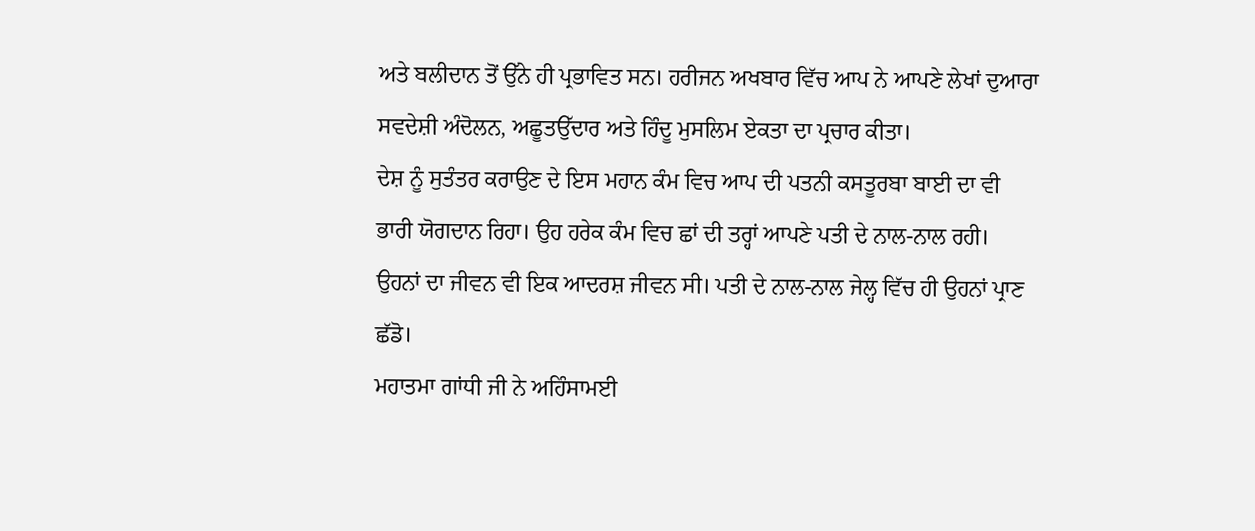ਅਤੇ ਬਲੀਦਾਨ ਤੋਂ ਉੱਨੇ ਹੀ ਪ੍ਰਭਾਵਿਤ ਸਨ। ਹਰੀਜਨ ਅਖਬਾਰ ਵਿੱਚ ਆਪ ਨੇ ਆਪਣੇ ਲੇਖਾਂ ਦੁਆਰਾ ਸਵਦੇਸ਼ੀ ਅੰਦੋਲਨ, ਅਛੂਤਉੱਦਾਰ ਅਤੇ ਹਿੰਦੂ ਮੁਸਲਿਮ ਏਕਤਾ ਦਾ ਪ੍ਰਚਾਰ ਕੀਤਾ।
ਦੇਸ਼ ਨੂੰ ਸੁਤੰਤਰ ਕਰਾਉਣ ਦੇ ਇਸ ਮਹਾਨ ਕੰਮ ਵਿਚ ਆਪ ਦੀ ਪਤਨੀ ਕਸਤੂਰਬਾ ਬਾਈ ਦਾ ਵੀ ਭਾਰੀ ਯੋਗਦਾਨ ਰਿਹਾ। ਉਹ ਹਰੇਕ ਕੰਮ ਵਿਚ ਛਾਂ ਦੀ ਤਰ੍ਹਾਂ ਆਪਣੇ ਪਤੀ ਦੇ ਨਾਲ-ਨਾਲ ਰਹੀ। ਉਹਨਾਂ ਦਾ ਜੀਵਨ ਵੀ ਇਕ ਆਦਰਸ਼ ਜੀਵਨ ਸੀ। ਪਤੀ ਦੇ ਨਾਲ-ਨਾਲ ਜੇਲ੍ਹ ਵਿੱਚ ਹੀ ਉਹਨਾਂ ਪ੍ਰਾਣ ਛੱਡੋ।
ਮਹਾਤਮਾ ਗਾਂਧੀ ਜੀ ਨੇ ਅਹਿੰਸਾਮਈ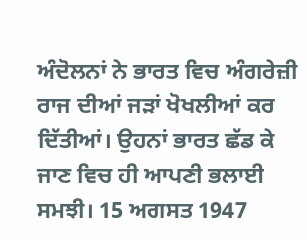ਅੰਦੋਲਨਾਂ ਨੇ ਭਾਰਤ ਵਿਚ ਅੰਗਰੇਜ਼ੀ ਰਾਜ ਦੀਆਂ ਜੜਾਂ ਖੋਖਲੀਆਂ ਕਰ ਦਿੱਤੀਆਂ। ਉਹਨਾਂ ਭਾਰਤ ਛੱਡ ਕੇ ਜਾਣ ਵਿਚ ਹੀ ਆਪਣੀ ਭਲਾਈ ਸਮਝੀ। 15 ਅਗਸਤ 1947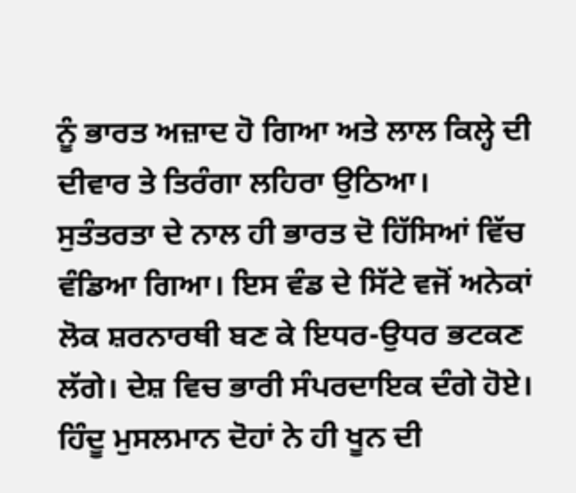ਨੂੰ ਭਾਰਤ ਅਜ਼ਾਦ ਹੋ ਗਿਆ ਅਤੇ ਲਾਲ ਕਿਲ੍ਹੇ ਦੀ ਦੀਵਾਰ ਤੇ ਤਿਰੰਗਾ ਲਹਿਰਾ ਉਠਿਆ।
ਸੁਤੰਤਰਤਾ ਦੇ ਨਾਲ ਹੀ ਭਾਰਤ ਦੋ ਹਿੱਸਿਆਂ ਵਿੱਚ ਵੰਡਿਆ ਗਿਆ। ਇਸ ਵੰਡ ਦੇ ਸਿੱਟੇ ਵਜੋਂ ਅਨੇਕਾਂ ਲੋਕ ਸ਼ਰਨਾਰਥੀ ਬਣ ਕੇ ਇਧਰ-ਉਧਰ ਭਟਕਣ ਲੱਗੇ। ਦੇਸ਼ ਵਿਚ ਭਾਰੀ ਸੰਪਰਦਾਇਕ ਦੰਗੇ ਹੋਏ। ਹਿੰਦੂ ਮੁਸਲਮਾਨ ਦੋਹਾਂ ਨੇ ਹੀ ਖੂਨ ਦੀ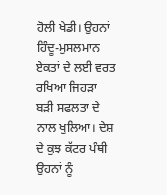ਹੋਲੀ ਖੇਡੀ। ਉਹਨਾਂ ਹਿੰਦੂ-ਮੁਸਲਮਾਨ ਏਕਤਾਂ ਦੇ ਲਈ ਵਰਤ ਰਖਿਆ ਜਿਹੜਾ ਬੜੀ ਸਫਲਤਾ ਦੇ ਨਾਲ ਖੁਲਿਆ। ਦੇਸ਼ ਦੇ ਕੁਝ ਕੱਟਰ ਪੰਥੀ ਉਹਨਾਂ ਨੂੰ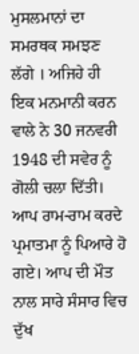ਮੁਸਲਮਾਨਾਂ ਦਾ ਸਮਰਥਕ ਸਮਝਣ ਲੱਗੇ । ਅਜਿਹੇ ਹੀ ਇਕ ਮਨਮਾਨੀ ਕਰਨ ਵਾਲੇ ਨੇ 30 ਜਨਵਰੀ 1948 ਦੀ ਸਵੇਰ ਨੂੰ ਗੋਲੀ ਚਲਾ ਦਿੱਤੀ। ਆਪ ਰਾਮ-ਰਾਮ ਕਰਦੇ ਪ੍ਰਮਾਤਮਾ ਨੂੰ ਪਿਆਰੇ ਹੋ ਗਏ। ਆਪ ਦੀ ਮੌਤ ਨਾਲ ਸਾਰੇ ਸੰਸਾਰ ਵਿਚ ਦੁੱਖ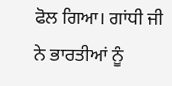ਫੋਲ ਗਿਆ। ਗਾਂਧੀ ਜੀ ਨੇ ਭਾਰਤੀਆਂ ਨੂੰ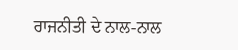ਰਾਜਨੀਤੀ ਦੇ ਨਾਲ-ਨਾਲ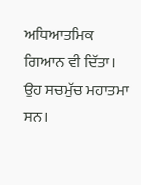ਅਧਿਆਤਮਿਕ ਗਿਆਨ ਵੀ ਦਿੱਤਾ। ਉਹ ਸਚਮੁੱਚ ਮਹਾਤਮਾ ਸਨ।